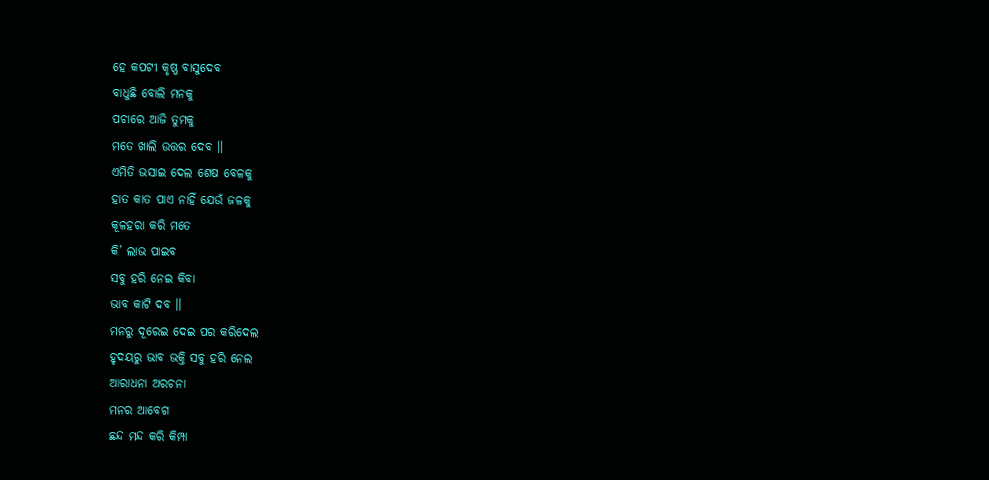ହେ କପଟୀ କୃଷ୍ଣ ବାସୁଦେବ
ବାଧୁଛି ବୋଲି ମନକୁ
ପଚାରେ ଆଜି ତୁମକୁ
ମତେ ଖାଲି ଉତ୍ତର ଦେବ ।।
ଏମିତି ଭସାଇ ଦେଲ ଶେଷ ବେଳକୁ
ହାତ କାତ ପାଏ ନାହିଁ ଯେଉଁ ଜଳକୁ
କୂଳହରା କରି ମତେ
କି’ ଲାଭ ପାଇବ
ସବୁ ହରି ନେଇ କିବା
ଭାବ କାଟି ଦବ ।।
ମନରୁ ଦୂରେଇ ଦେଇ ପର କରିଦେଲ
ହୃଦୟରୁ ଭାବ ଭକ୍ତି ସବୁ ହରି ନେଲ
ଆରାଧନା ଅରଚନା
ମନର ଆବେଗ
ଛନ୍ଦ ମନ୍ଦ କରି କିମ୍ପା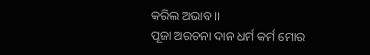କରିଲ ଅଭାବ ।।
ପୂଜା ଅରଚନା ଦାନ ଧର୍ମ କର୍ମ ମୋର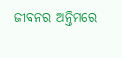ଜୀବନର ଅନ୍ତିମରେ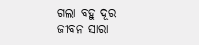ଗଲା ବହୁ ଦୂର
ଜୀବନ ସାରା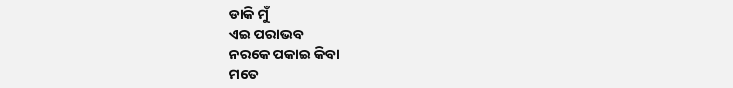ଡାକି ମୁଁ
ଏଇ ପରାଭବ
ନରକେ ପକାଇ କିବା
ମତେ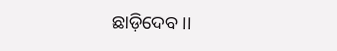ଛାଡ଼ିଦେବ ।।